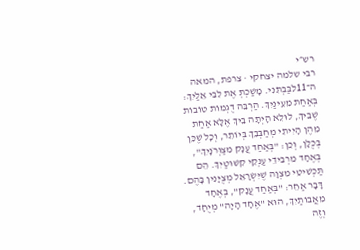רש״י
רבי שלמה יצחקי · צרפת, המאה ה־11לִבַּבְתִּנִי. מָשַׁכְתְּ אֶת לִבִּי אֵלַיִךְ:
בְּאַחַת מֵעֵינַיִךְ. הַרְבֵּה דֻגְמוֹת טוֹבוֹת שֶׁבֵּיךְ, לוּלֵא הָיְתָה בֵיךְ אֶלָּא אַחַת מֵהֶן הָיִיתִי מְחַבְּבֵךְ בְּיוֹתֵר, וְכָל שֶׁכֵּן בְּכֻלָּן, וְכֵן: "בְּאַחַד עֲנָק מִצַּוְּרֹנָיִךְ", בְּאֶחָד מֵרְבִידֵי עַנְקֵי קִשּׁוּטַיִךְ. הֵם תַּכְשִׁיטֵי מִצְוָה שֶׁיִּשְׂרָאֵל מְצֻיָּנִין בָּהֶם. דָּבָר אַחֵר: "בְּאַחַד עֲנָק", בְּאֶחָד מֵאֲבוֹתַיִךְ, הוּא "אֶחָד הָיָה" מְיֻחָד, וְזֶה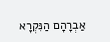אַבְרָהָם הַנִּקְרָא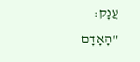עֲנָק: "הָאָדָם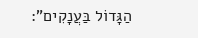הַגָּדוֹל בַּעֲנָקִים":